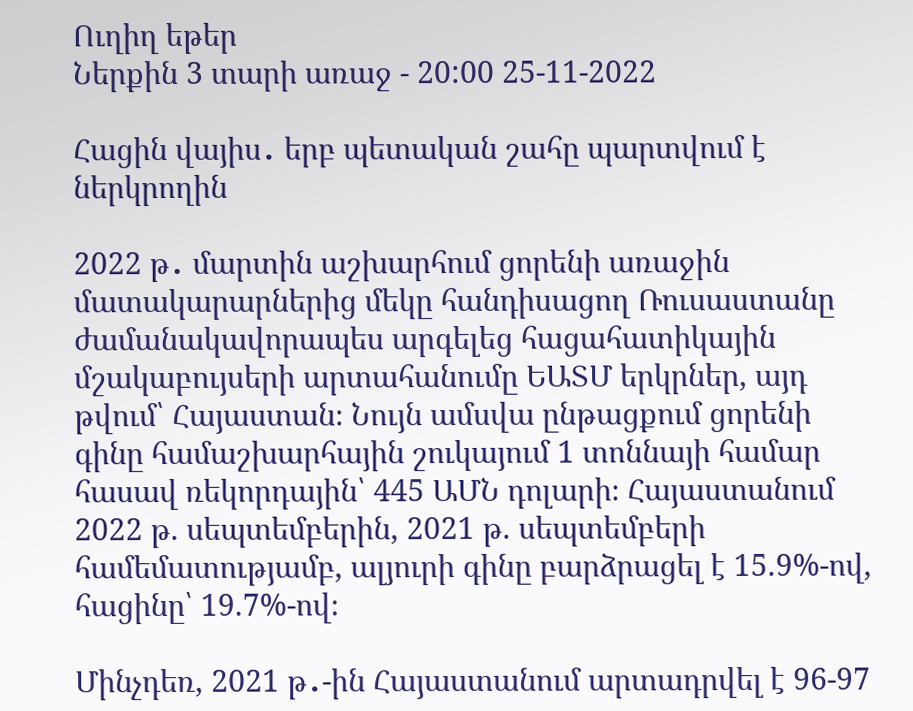Ուղիղ եթեր
Ներքին 3 տարի առաջ - 20:00 25-11-2022

Հացին վայիս․ երբ պետական շահը պարտվում է ներկրողին

2022 թ․ մարտին աշխարհում ցորենի առաջին մատակարարներից մեկը հանդիսացող Ռուսաստանը ժամանակավորապես արգելեց հացահատիկային մշակաբույսերի արտահանումը ԵԱՏՄ երկրներ, այդ թվում՝ Հայաստան։ Նույն ամսվա ընթացքում ցորենի գինը համաշխարհային շուկայում 1 տոննայի համար հասավ ռեկորդային՝ 445 ԱՄՆ դոլարի։ Հայաստանում 2022 թ. սեպտեմբերին, 2021 թ. սեպտեմբերի համեմատությամբ, ալյուրի գինը բարձրացել է 15.9%-ով, հացինը՝ 19.7%-ով։

Մինչդեռ, 2021 թ․-ին Հայաստանում արտադրվել է 96-97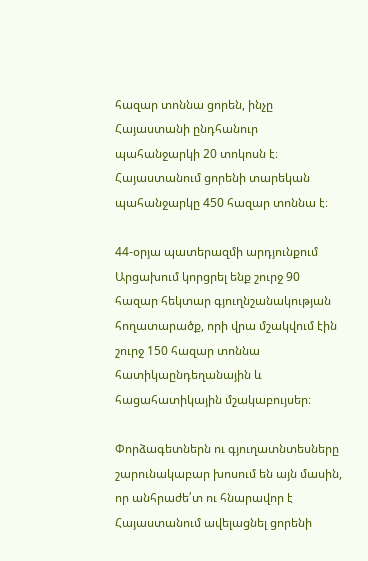հազար տոննա ցորեն, ինչը Հայաստանի ընդհանուր պահանջարկի 20 տոկոսն է։ Հայաստանում ցորենի տարեկան պահանջարկը 450 հազար տոննա է։

44-օրյա պատերազմի արդյունքում Արցախում կորցրել ենք շուրջ 90 հազար հեկտար գյուղնշանակության հողատարածք, որի վրա մշակվում էին շուրջ 150 հազար տոննա հատիկաընդեղանային և հացահատիկային մշակաբույսեր։

Փորձագետներն ու գյուղատնտեսները շարունակաբար խոսում են այն մասին, որ անհրաժե՛տ ու հնարավոր է Հայաստանում ավելացնել ցորենի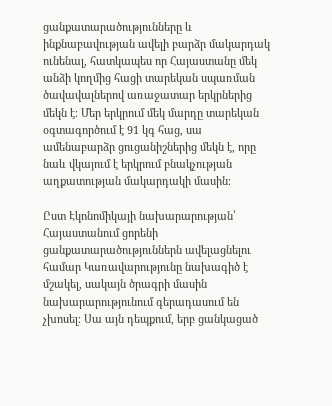ցանքատարածությունները և ինքնաբավության ավելի բարձր մակարդակ ունենալ, հատկապես որ Հայաստանը մեկ անձի կողմից հացի տարեկան սպառման ծավավալներով առաջատար երկրներից մեկն է։ Մեր երկրում մեկ մարդը տարեկան օգտագործում է 91 կգ հաց, սա ամենաբարձր ցուցանիշներից մեկն է, որը նաև վկայում է երկրում բնակչության աղքատության մակարդակի մասին։

Ըստ Էկոնոմիկայի նախարարության՝ Հայաստանում ցորենի ցանքատարածություններն ավելացնելու համար Կառավարությունը նախագիծ է մշակել, սակայն ծրագրի մասին նախարարությունում գերադասում են չխոսել։ Սա այն դեպքում, երբ ցանկացած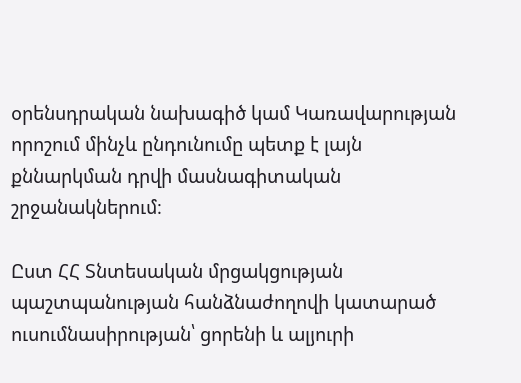օրենսդրական նախագիծ կամ Կառավարության որոշում մինչև ընդունումը պետք է լայն քննարկման դրվի մասնագիտական շրջանակներում։

Ըստ ՀՀ Տնտեսական մրցակցության պաշտպանության հանձնաժողովի կատարած ուսումնասիրության՝ ցորենի և ալյուրի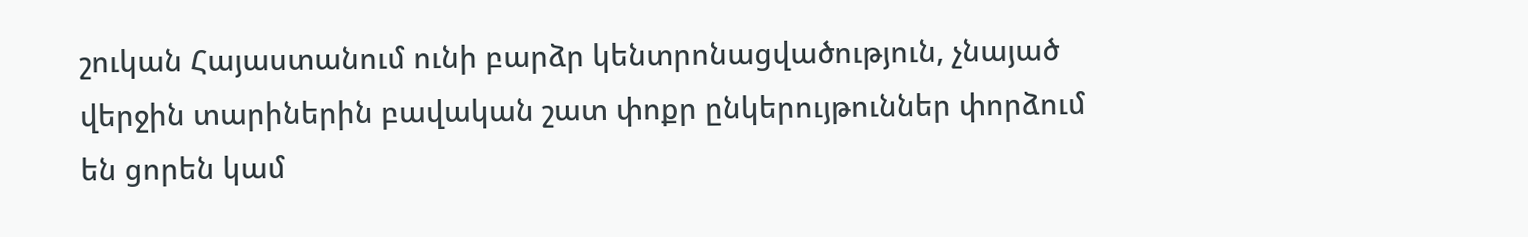շուկան Հայաստանում ունի բարձր կենտրոնացվածություն, չնայած վերջին տարիներին բավական շատ փոքր ընկերույթուններ փորձում են ցորեն կամ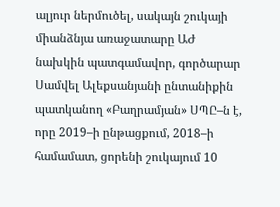ալյուր ներմուծել, սակայն շուկայի միանձնյա առաջատարը ԱԺ նախկին պատգամավոր, գործարար Սամվել Ալեքսանյանի ընտանիքին պատկանող «Բաղրամյան» ՍՊԸ–ն է, որը 2019–ի ընթացքում, 2018–ի համամատ, ցորենի շուկայում 10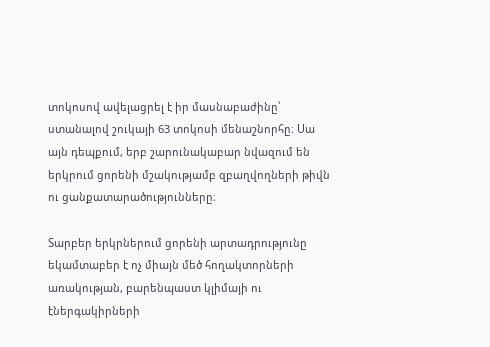տոկոսով ավելացրել է իր մասնաբաժինը՝ ստանալով շուկայի 63 տոկոսի մենաշնորհը։ Սա այն դեպքում, երբ շարունակաբար նվազում են երկրում ցորենի մշակությամբ զբաղվողների թիվն ու ցանքատարածությունները։

Տարբեր երկրներում ցորենի արտադրությունը եկամտաբեր է ոչ միայն մեծ հողակտորների առակության, բարենպաստ կլիմայի ու էներգակիրների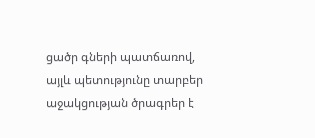ցածր գների պատճառով, այլև պետությունը տարբեր աջակցության ծրագրեր է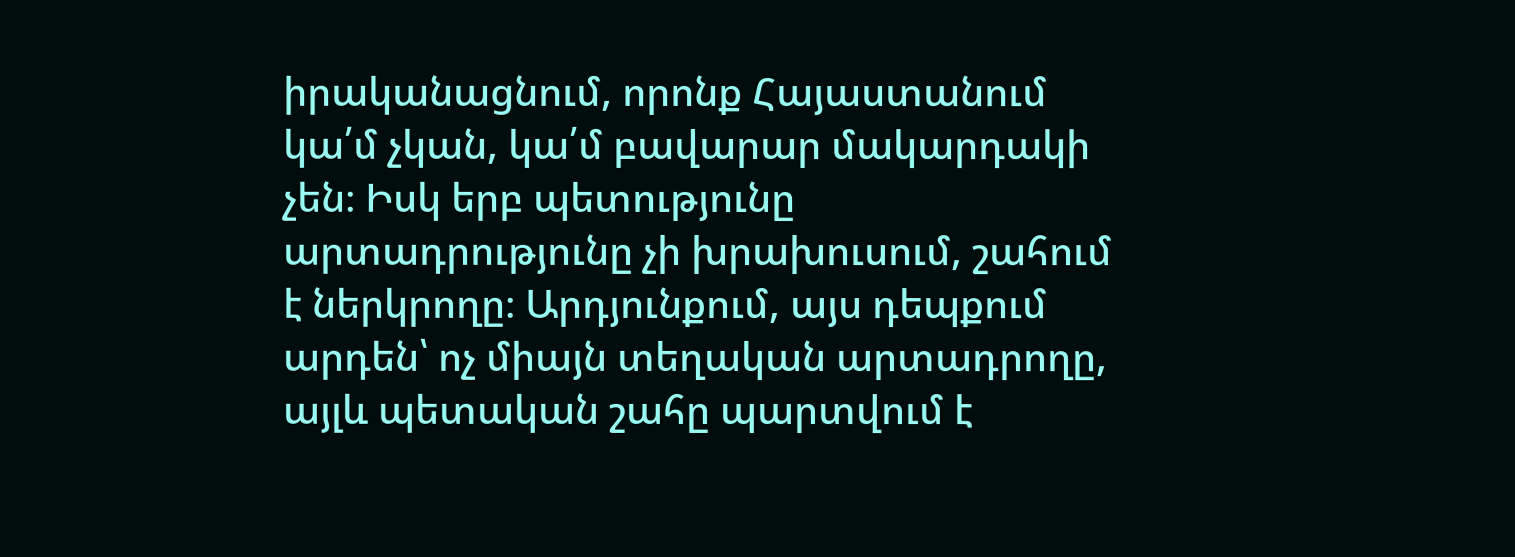իրականացնում, որոնք Հայաստանում կա՛մ չկան, կա՛մ բավարար մակարդակի չեն։ Իսկ երբ պետությունը արտադրությունը չի խրախուսում, շահում է ներկրողը։ Արդյունքում, այս դեպքում արդեն՝ ոչ միայն տեղական արտադրողը, այլև պետական շահը պարտվում է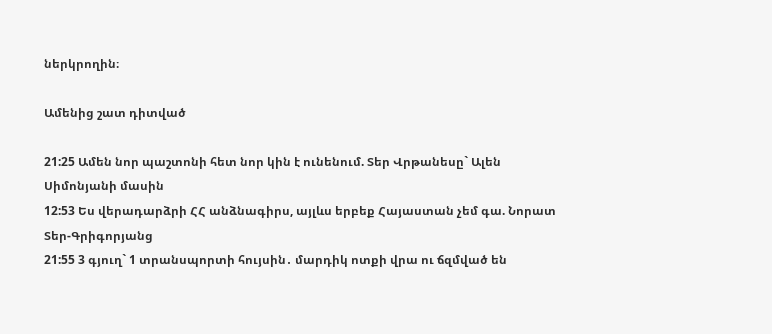ներկրողին։

Ամենից շատ դիտված

21:25 Ամեն նոր պաշտոնի հետ նոր կին է ունենում. Տեր Վրթանեսը` Ալեն Սիմոնյանի մասին
12:53 Ես վերադարձրի ՀՀ անձնագիրս, այլևս երբեք Հայաստան չեմ գա. Նորատ Տեր-Գրիգորյանց
21:55 3 գյուղ` 1 տրանսպորտի հույսին․ մարդիկ ոտքի վրա ու ճզմված են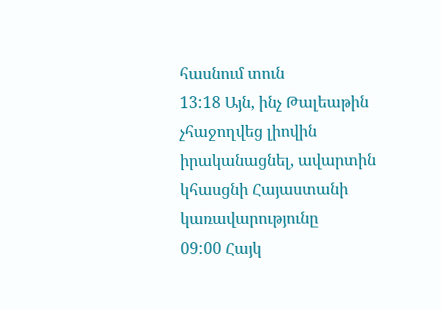հասնում տուն
13:18 Այն, ինչ Թալեաթին չհաջողվեց լիովին իրականացնել, ավարտին կհասցնի Հայաստանի կառավարությունը
09:00 Հայկ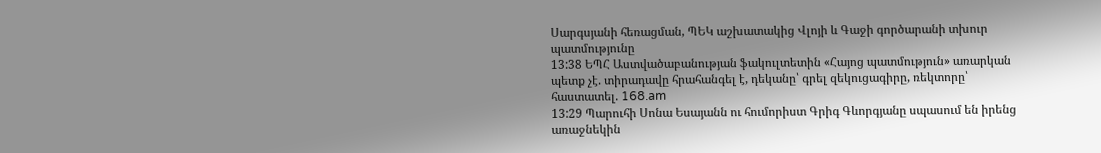Սարգսյանի հեռացման, ՊԵԿ աշխատակից Վլոյի և Գաջի գործարանի տխուր պատմությունը
13:38 ԵՊՀ Աստվածաբանության ֆակուլտետին «Հայոց պատմություն» առարկան պետք չէ. տիրադավը հրահանգել է, դեկանը՝ գրել զեկուցագիրը, ռեկտորը՝ հաստատել. 168.am
13:29 Պարուհի Սոնա Եսայանն ու հումորիստ Գրիգ Գևորգյանը սպասում են իրենց առաջնեկին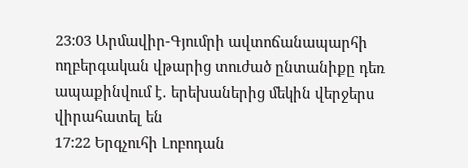23:03 Արմավիր-Գյումրի ավտոճանապարհի ողբերգական վթարից տուժած ընտանիքը դեռ ապաքինվում է․ երեխաներից մեկին վերջերս վիրահատել են
17:22 Երգչուհի Լոբոդան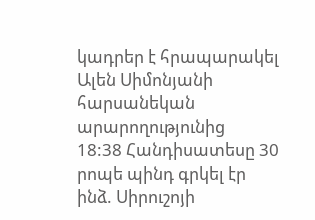կադրեր է հրապարակել Ալեն Սիմոնյանի հարսանեկան արարողությունից
18:38 Հանդիսատեսը 30 րոպե պինդ գրկել էր ինձ. Սիրուշոյի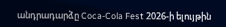անդրադարձը Coca-Cola Fest 2026-ի ելույթին